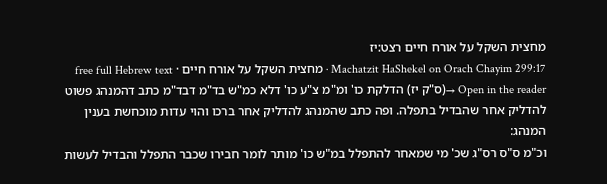מחצית השקל על אורח חיים רצט:יז
Machatzit HaShekel on Orach Chayim 299:17 · מחצית השקל על אורח חיים · free full Hebrew text
Open in the reader →(ס"ק יז) הדלקת כו' ומ"מ צ"ע כו' דלא כמ"ש בד"מ דבד"מ כתב דהמנהג פשוט להדליק אחר שהבדיל בתפלה. ופה כתב שהמנהג להדליק אחר ברכו והוי עדות מוכחשת בענין המנהג:
וכ"מ ס"ס רס"ג שכ' מי שמאחר להתפלל במ"ש כו' מותר לומר חבירו שכבר התפלל והבדיל לעשות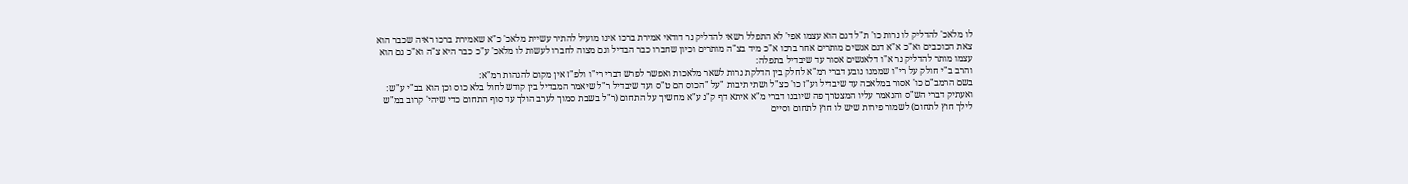לו מלאכ' להדליק לו נרות כו' ת"ל דגם הוא עצמו אפי' לא התפלל רשאי להדליק נר דודאי אמירת ברכו אינו מועיל להתיר עשיית מלאכ' כ"א שאמירת ברכו ראיה שכבר הוא צאת הכוכבים וא"כ א"א דגם אנשים מותרים אחר ברכו א"כ מיד בצ"ה מותרים וכיון שחברו כבר הבדיל וגם מצוה לחברו לעשות לו מלאכ' ע"כ כבר היא צ"ה וא"כ גם הוא עצמו מותר להדליק נר א"ו דלאנשים אסור עד שיבדיל בתפלה:
והרב ב"י חולק על רי"ו שממנו נובע דברי רמ"א לחלק בין הדלקת נרות לשאר מלאכות ואפשר לפרש דברי רי"ו ולפ"ז אין מקום להגהות רמ"א:
בשם הרמב"ם כו' אסור במלאכה עד שיבדיל וע"ז כו' כצ"ל ושתי תיבות "על "הכוס הם ט"ס ועד שיבדיל ר"ל שיאמר המבדיל בין קודש לחול בלא כוס וכן הוא בב"י ע"ש:
ואעתיק דברי הש"ס והנאמר עליו המצטרך פה שיובנו דברי מ"א איתא דף ק"נ ע"א מחשיך על התחום (ר"ל בשבת סמוך לערב הולך עד סוף התחום כדי שיהי' קרוב במ"ש לילך חוץ לתחום) לשמור פירות שיש לו חוץ לתחום וסיים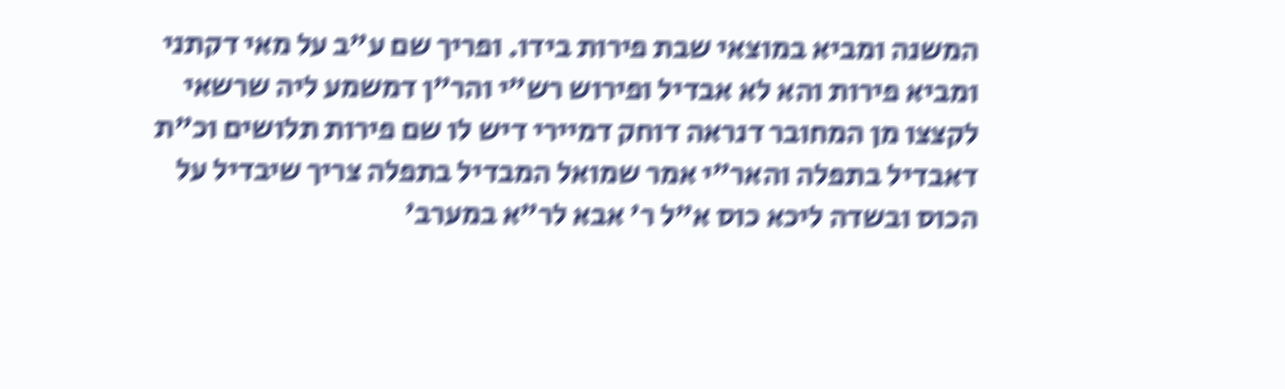המשנה ומביא במוצאי שבת פירות בידו. ופריך שם ע"ב על מאי דקתני ומביא פירות והא לא אבדיל ופירוש רש"י והר"ן דמשמע ליה שרשאי לקצצו מן המחובר דנראה דוחק דמיירי דיש לו שם פירות תלושים וכ"ת דאבדיל בתפלה והאר"י אמר שמואל המבדיל בתפלה צריך שיבדיל על הכוס ובשדה ליכא כוס א"ל ר' אבא לר"א במערב'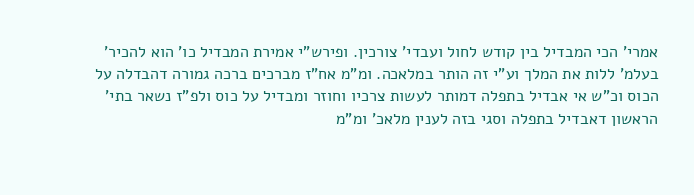אמרי' הכי המבדיל בין קודש לחול ועבדי' צורכין. ופירש"י אמירת המבדיל כו' הוא להכיר' בעלמ' ללות את המלך וע"י זה הותר במלאכה. ומ"מ אח"ז מברכים ברכה גמורה דהבדלה על הכוס וכ"ש אי אבדיל בתפלה דמותר לעשות צרכיו וחוזר ומבדיל על כוס ולפ"ז נשאר בתי' הראשון דאבדיל בתפלה וסגי בזה לענין מלאכ' ומ"מ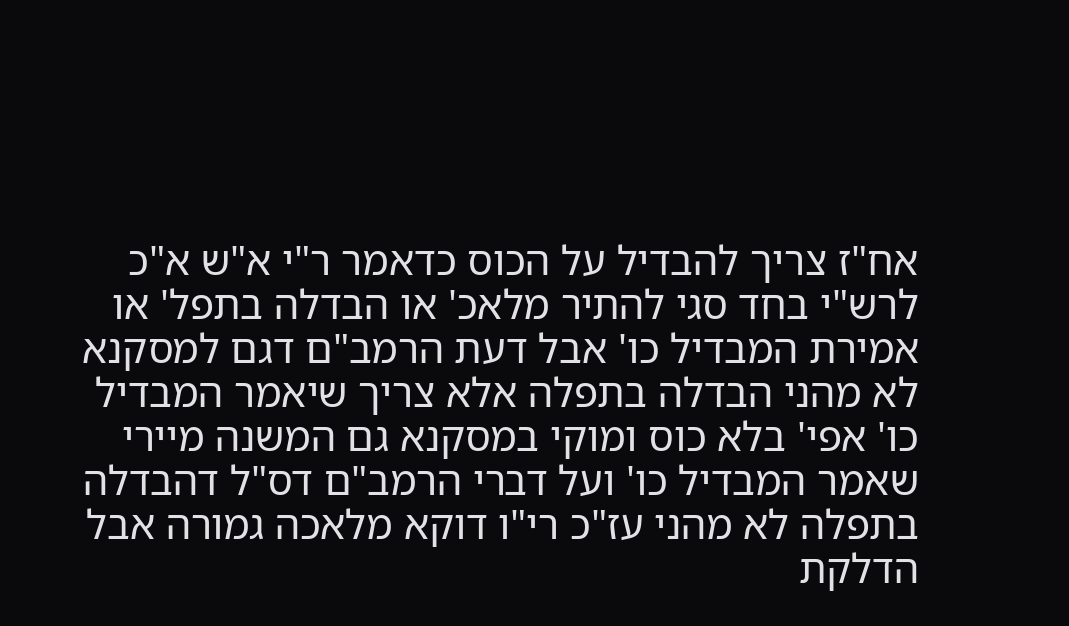אח"ז צריך להבדיל על הכוס כדאמר ר"י א"ש א"כ לרש"י בחד סגי להתיר מלאכ' או הבדלה בתפל' או אמירת המבדיל כו' אבל דעת הרמב"ם דגם למסקנא לא מהני הבדלה בתפלה אלא צריך שיאמר המבדיל כו' אפי' בלא כוס ומוקי במסקנא גם המשנה מיירי שאמר המבדיל כו' ועל דברי הרמב"ם דס"ל דהבדלה בתפלה לא מהני עז"כ רי"ו דוקא מלאכה גמורה אבל הדלקת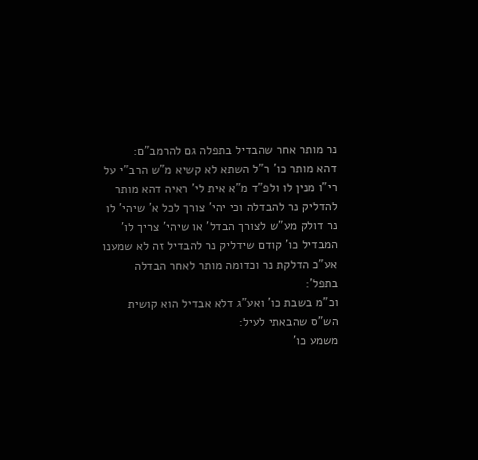נר מותר אחר שהבדיל בתפלה גם להרמב"ם:
דהא מותר כו' ר"ל השתא לא קשיא מ"ש הרב"י על רי"ו מנין לו ולפ"ד מ"א אית לי' ראיה דהא מותר להדליק נר להבדלה וכי יהי' צורך לכל א' שיהי' לו נר דולק מע"ש לצורך הבדל' או שיהי' צריך לו' המבדיל כו' קודם שידליק נר להבדיל זה לא שמענו אע"כ הדלקת נר וכדומה מותר לאחר הבדלה בתפל':
וכ"מ בשבת כו' ואע"ג דלא אבדיל הוא קושית הש"ס שהבאתי לעיל:
משמע כו'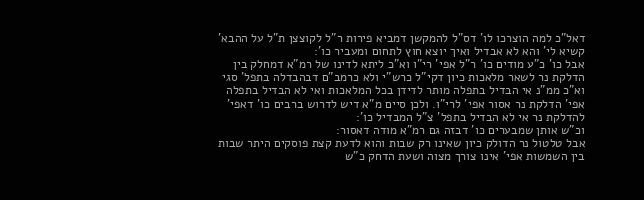דאל"כ למה הוצרכו לו' דס"ל להמקשן דמביא פירות ר"ל לקוצצן ת"ל על ההבא' קשיא לי' והא לא אבדיל ואיך יוצא חוץ לתחום ומעביר כו':
אבל כו' כ"ע מודים כו' ר"ל אפי' רי"ו וא"כ ליתא לדינו של רמ"א דמחלק בין הדלקת נר לשאר מלאכות כיון דקי"ל כרש"י ולא כרמב"ם דבהבדלה בתפל' סגי וא"כ ממ"נ אי הבדיל בתפלה מותר לדידן בכל המלאכות ואי לא הבדיל בתפלה אפי' הדלקת נר אסור אפי' לרי"ו. ולכן סיים מ"א דיש לדרוש ברבים כו' דאפי' להדלקת נר אי לא הבדיל בתפל' צ"ל המבדיל כו':
וכ"ש אותן שמבערים כו' דבזה גם רמ"א מודה דאסור:
אבל טלטול נר הדולק כיון שאינו רק שבות והוא לדעת קצת פוסקים היתר שבות בין השמשות אפי' אינו צורך מצוה ושעת הדחק כ"ש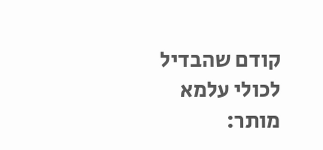קודם שהבדיל לכולי עלמא מותר: